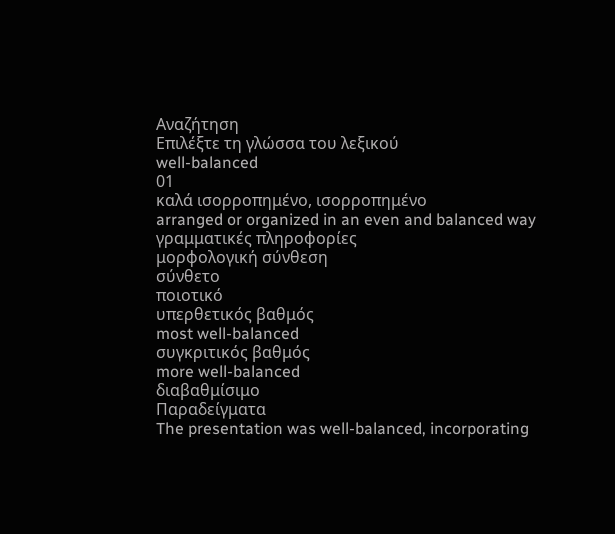Αναζήτηση
Επιλέξτε τη γλώσσα του λεξικού
well-balanced
01
καλά ισορροπημένο, ισορροπημένο
arranged or organized in an even and balanced way
γραμματικές πληροφορίες
μορφολογική σύνθεση
σύνθετο
ποιοτικό
υπερθετικός βαθμός
most well-balanced
συγκριτικός βαθμός
more well-balanced
διαβαθμίσιμο
Παραδείγματα
The presentation was well-balanced, incorporating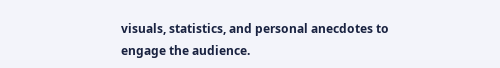visuals, statistics, and personal anecdotes to engage the audience.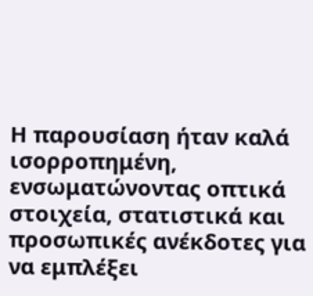Η παρουσίαση ήταν καλά ισορροπημένη, ενσωματώνοντας οπτικά στοιχεία, στατιστικά και προσωπικές ανέκδοτες για να εμπλέξει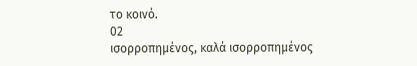το κοινό.
02
ισορροπημένος, καλά ισορροπημένος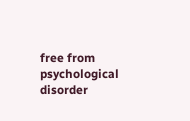free from psychological disorder